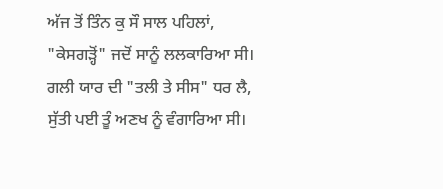ਅੱਜ ਤੋਂ ਤਿੰਨ ਕੁ ਸੌ ਸਾਲ ਪਹਿਲਾਂ,
"ਕੇਸਗੜ੍ਹੋਂ" ਜਦੋਂ ਸਾਨੂੰ ਲਲਕਾਰਿਆ ਸੀ।
ਗਲੀ ਯਾਰ ਦੀ "ਤਲੀ ਤੇ ਸੀਸ" ਧਰ ਲੈ,
ਸੁੱਤੀ ਪਈ ਤੂੰ ਅਣਖ ਨੂੰ ਵੰਗਾਰਿਆ ਸੀ।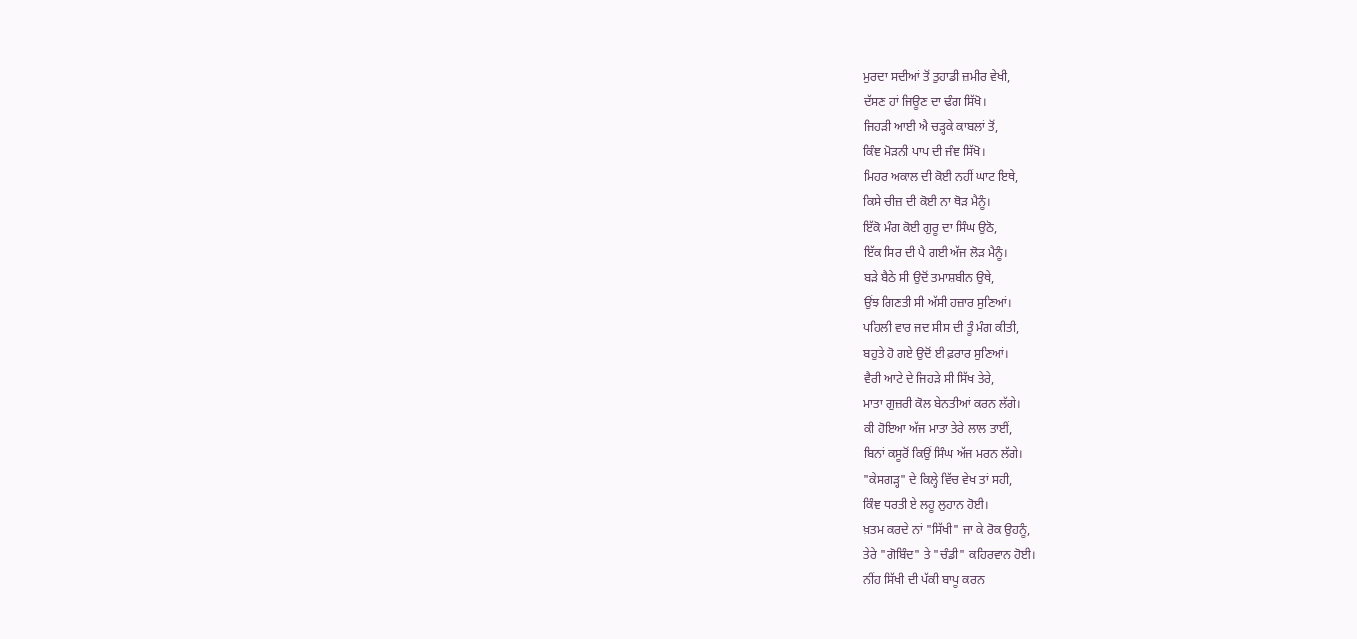ਮੁਰਦਾ ਸਦੀਆਂ ਤੋਂ ਤੁਹਾਡੀ ਜ਼ਮੀਰ ਵੇਖੀ,
ਦੱਸਣ ਹਾਂ ਜਿਊਣ ਦਾ ਢੰਗ ਸਿੱਖੋ।
ਜਿਹੜੀ ਆਈ ਐ ਚੜ੍ਹਕੇ ਕਾਬਲਾਂ ਤੋਂ,
ਕਿੰਞ ਮੋੜਨੀ ਪਾਪ ਦੀ ਜੰਞ ਸਿੱਖੋ।
ਮਿਹਰ ਅਕਾਲ ਦੀ ਕੋਈ ਨਹੀਂ ਘਾਟ ਇਥੇ,
ਕਿਸੇ ਚੀਜ਼ ਦੀ ਕੋਈ ਨਾ ਥੋੜ ਮੈਨੂੰ।
ਇੱਕੋ ਮੰਗ ਕੋਈ ਗੁਰੂ ਦਾ ਸਿੰਘ ਉਠੋ,
ਇੱਕ ਸਿਰ ਦੀ ਪੈ ਗਈ ਅੱਜ ਲੋੜ ਮੈਨੂੰ।
ਬੜੇ ਬੈਠੇ ਸੀ ਉਦੋਂ ਤਮਾਸ਼ਬੀਨ ਉਥੇ,
ਉਂਝ ਗਿਣਤੀ ਸੀ ਅੱਸੀ ਹਜ਼ਾਰ ਸੁਣਿਆਂ।
ਪਹਿਲੀ ਵਾਰ ਜਦ ਸੀਸ ਦੀ ਤੂੰ ਮੰਗ ਕੀਤੀ,
ਬਹੁਤੇ ਹੋ ਗਏ ਉਦੋਂ ਈ ਫ਼ਰਾਰ ਸੁਣਿਆਂ।
ਵੈਰੀ ਆਟੇ ਦੇ ਜਿਹੜੇ ਸੀ ਸਿੱਖ ਤੇਰੇ,
ਮਾਤਾ ਗੁਜ਼ਰੀ ਕੋਲ ਬੇਨਤੀਆਂ ਕਰਨ ਲੱਗੇ।
ਕੀ ਹੋਇਆ ਅੱਜ ਮਾਤਾ ਤੇਰੇ ਲਾਲ ਤਾਈਂ,
ਬਿਨਾਂ ਕਸੂਰੋਂ ਕਿਉਂ ਸਿੰਘ ਅੱਜ ਮਰਨ ਲੱਗੇ।
"ਕੇਸਗੜ੍ਹ" ਦੇ ਕਿਲ੍ਹੇ ਵਿੱਚ ਵੇਖ ਤਾਂ ਸਹੀ,
ਕਿੰਞ ਧਰਤੀ ਏ ਲਹੂ ਲੁਹਾਨ ਹੋਈ।
ਖ਼ਤਮ ਕਰਦੇ ਨਾਂ "ਸਿੱਖੀ" ਜਾ ਕੇ ਰੋਕ ਉਹਨੂੰ,
ਤੇਰੇ "ਗੋਬਿੰਦ" ਤੇ "ਚੰਡੀ" ਕਹਿਰਵਾਨ ਹੋਈ।
ਨੀਂਹ ਸਿੱਖੀ ਦੀ ਪੱਕੀ ਬਾਪੂ ਕਰਨ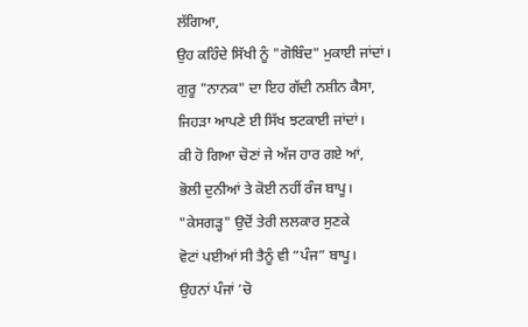ਲੱਗਿਆ,
ਉਹ ਕਹਿੰਦੇ ਸਿੱਖੀ ਨੂੰ "ਗੋਬਿੰਦ" ਮੁਕਾਈ ਜਾਂਦਾਂ।
ਗੁਰੂ "ਨਾਨਕ" ਦਾ ਇਹ ਗੱਦੀ ਨਸ਼ੀਨ ਕੈਸਾ,
ਜਿਹੜਾ ਆਪਣੇ ਈ ਸਿੱਖ ਝਟਕਾਈ ਜਾਂਦਾਂ।
ਕੀ ਹੋ ਗਿਆ ਚੋਣਾਂ ਜੇ ਅੱਜ ਹਾਰ ਗਏ ਆਂ,
ਭੋਲੀ ਦੁਨੀਆਂ ਤੇ ਕੋਈ ਨਹੀਂ ਰੰਜ ਬਾਪੂ।
"ਕੇਸਗੜ੍ਹ" ਉਦੋਂ ਤੇਰੀ ਲਲਕਾਰ ਸੁਣਕੇ
ਵੋਟਾਂ ਪਈਆਂ ਸੀ ਤੈਨੂੰ ਵੀ “ਪੰਜ” ਬਾਪੂ।
ਉਹਨਾਂ ਪੰਜਾਂ ’ਚੋ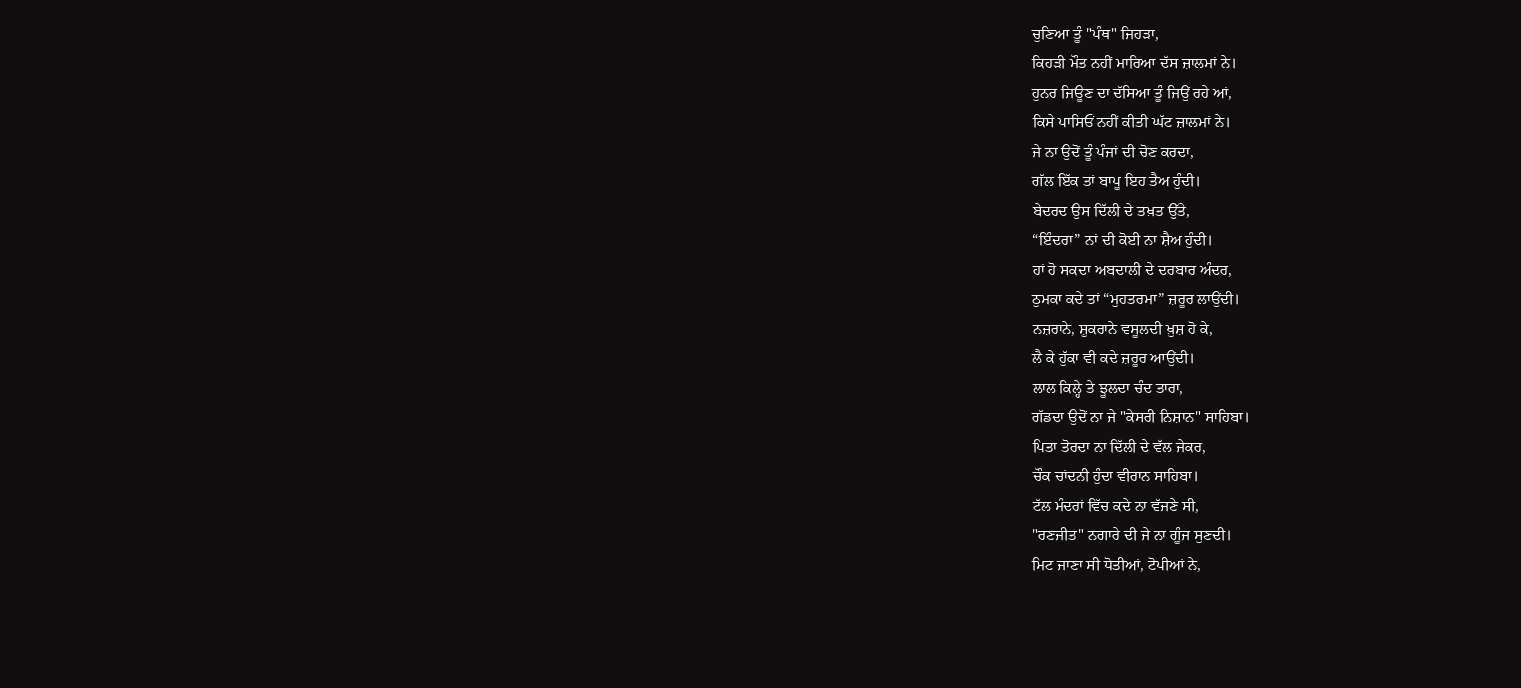ਚੁਣਿਆ ਤੂੰ "ਪੰਥ" ਜਿਹੜਾ,
ਕਿਹੜੀ ਮੌਤ ਨਹੀਂ ਮਾਰਿਆ ਦੱਸ ਜ਼ਾਲਮਾਂ ਨੇ।
ਹੁਨਰ ਜਿਊਣ ਦਾ ਦੱਸਿਆ ਤੂੰ ਜਿਉਂ ਰਹੇ ਆਂ,
ਕਿਸੇ ਪਾਸਿਓਂ ਨਹੀਂ ਕੀਤੀ ਘੱਟ ਜ਼ਾਲਮਾਂ ਨੇ।
ਜੇ ਨਾ ਉਦੋਂ ਤੂੰ ਪੰਜਾਂ ਦੀ ਚੋਣ ਕਰਦਾ,
ਗੱਲ ਇੱਕ ਤਾਂ ਬਾਪੂ ਇਹ ਤੈਅ ਹੁੰਦੀ।
ਬੇਦਰਦ ਉਸ ਦਿੱਲੀ ਦੇ ਤਖ਼ਤ ਉੱਤੇ,
“ਇੰਦਰਾ” ਨਾਂ ਦੀ ਕੋਈ ਨਾ ਸ਼ੈਅ ਹੁੰਦੀ।
ਹਾਂ ਹੋ ਸਕਦਾ ਅਬਦਾਲੀ ਦੇ ਦਰਬਾਰ ਅੰਦਰ,
ਠੁਮਕਾ ਕਦੇ ਤਾਂ “ਮੁਹਤਰਮਾ” ਜ਼ਰੂਰ ਲਾਉਂਦੀ।
ਨਜ਼ਰਾਨੇ, ਸ਼ੁਕਰਾਨੇ ਵਸੂਲਦੀ ਖ਼ੁਸ਼ ਹੋ ਕੇ,
ਲੈ ਕੇ ਹੁੱਕਾ ਵੀ ਕਦੇ ਜ਼ਰੂਰ ਆਉਂਦੀ।
ਲਾਲ ਕਿਲ੍ਹੇ ਤੇ ਝੂਲਦਾ ਚੰਦ ਤਾਰਾ,
ਗੱਡਦਾ ਉਦੋਂ ਨਾ ਜੇ "ਕੇਸਰੀ ਨਿਸ਼ਾਨ" ਸਾਹਿਬਾ।
ਪਿਤਾ ਤੋਰਦਾ ਨਾ ਦਿੱਲੀ ਦੇ ਵੱਲ ਜੇਕਰ,
ਚੌਕ ਚਾਂਦਨੀ ਹੁੰਦਾ ਵੀਰਾਨ ਸਾਹਿਬਾ।
ਟੱਲ ਮੰਦਰਾਂ ਵਿੱਚ ਕਦੇ ਨਾ ਵੱਜਣੇ ਸੀ,
"ਰਣਜੀਤ" ਨਗਾਰੇ ਦੀ ਜੇ ਨਾ ਗੂੰਜ ਸੁਣਦੀ।
ਮਿਟ ਜਾਣਾ ਸੀ ਧੋਤੀਆਂ, ਟੋਪੀਆਂ ਨੇ,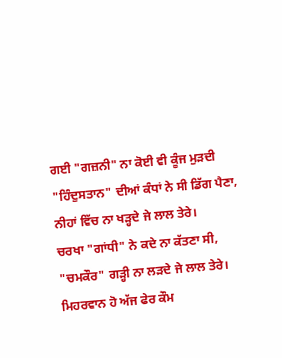ਗਈ "ਗਜ਼ਨੀ" ਨਾ ਕੋਈ ਵੀ ਕੂੰਜ ਮੁੜਦੀ
"ਹਿੰਦੁਸਤਾਨ" ਦੀਆਂ ਕੰਧਾਂ ਨੇ ਸੀ ਡਿੱਗ ਪੈਣਾ,
ਨੀਹਾਂ ਵਿੱਚ ਨਾ ਖੜ੍ਹਦੇ ਜੇ ਲਾਲ ਤੇਰੇ।
ਚਰਖਾ "ਗਾਂਧੀ" ਨੇ ਕਦੇ ਨਾ ਕੱਤਣਾ ਸੀ,
"ਚਮਕੌਰ" ਗੜ੍ਹੀ ਨਾ ਲੜਦੇ ਜੇ ਲਾਲ ਤੇਰੇ।
ਮਿਹਰਵਾਨ ਹੋ ਅੱਜ ਫੇਰ ਕੌਮ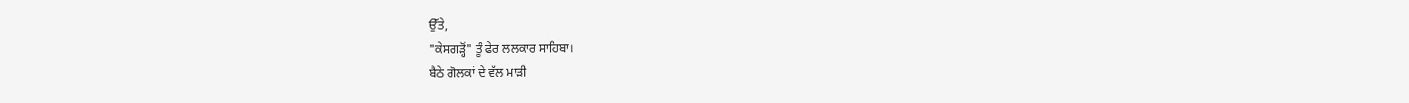ਉੱਤੇ,
"ਕੇਸਗੜ੍ਹੋਂ" ਤੂੰ ਫੇਰ ਲਲਕਾਰ ਸਾਹਿਬਾ।
ਬੈਠੇ ਗੋਲਕਾਂ ਦੇ ਵੱਲ ਮਾੜੀ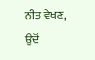ਨੀਤ ਵੇਖਣ,
ਉਦੋਂ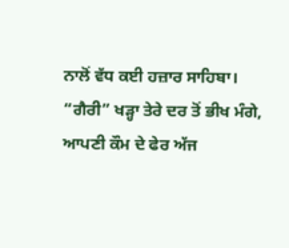ਨਾਲੋਂ ਵੱਧ ਕਈ ਹਜ਼ਾਰ ਸਾਹਿਬਾ।
“ਗੈਰੀ” ਖੜ੍ਹਾ ਤੇਰੇ ਦਰ ਤੋਂ ਭੀਖ ਮੰਗੇ,
ਆਪਣੀ ਕੌਮ ਦੇ ਫੇਰ ਅੱਜ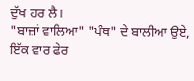ਦੁੱਖ ਹਰ ਲੈ।
"ਬਾਜ਼ਾਂ ਵਾਲਿਆ" "ਪੰਥ" ਦੇ ਬਾਲੀਆ ਉਏ,
ਇੱਕ ਵਾਰ ਫੇਰ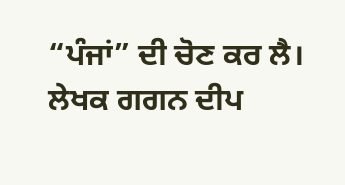“ਪੰਜਾਂ” ਦੀ ਚੋਣ ਕਰ ਲੈ।
ਲੇਖਕ ਗਗਨ ਦੀਪ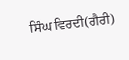ਸਿੰਘ ਵਿਰਦੀ(ਗੈਰੀ)